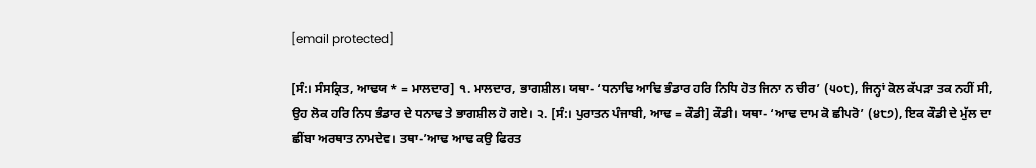[email protected]

[ਸੰ:। ਸੰਸਕ੍ਰਿਤ, ਆਢਯ * = ਮਾਲਦਾਰ] ੧. ਮਾਲਦਾਰ, ਭਾਗਸ਼ੀਲ। ਯਥਾ- ‘ਧਨਾਢਿ ਆਢਿ ਭੰਡਾਰ ਹਰਿ ਨਿਧਿ ਹੋਤ ਜਿਨਾ ਨ ਚੀਰ’ (੫੦੮), ਜਿਨ੍ਹਾਂ ਕੋਲ ਕੱਪੜਾ ਤਕ ਨਹੀਂ ਸੀ, ਉਹ ਲੋਕ ਹਰਿ ਨਿਧ ਭੰਡਾਰ ਦੇ ਧਨਾਢ ਤੇ ਭਾਗਸ਼ੀਲ ਹੋ ਗਏ। ੨. [ਸੰ:। ਪੁਰਾਤਨ ਪੰਜਾਬੀ, ਆਢ = ਕੌਡੀ] ਕੌਡੀ। ਯਥਾ- ‘ਆਢ ਦਾਮ ਕੋ ਛੀਪਰੋ’ (੪੮੭), ਇਕ ਕੌਡੀ ਦੇ ਮੁੱਲ ਦਾ ਛੀਂਬਾ ਅਰਥਾਤ ਨਾਮਦੇਵ। ਤਥਾ-’ਆਢ ਆਢ ਕਉ ਫਿਰਤ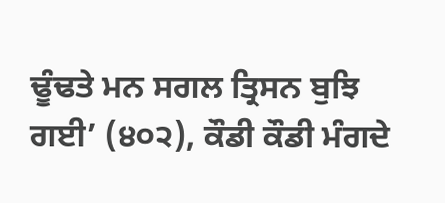ਢੂੰਢਤੇ ਮਨ ਸਗਲ ਤ੍ਰਿਸਨ ਬੁਝਿ ਗਈ’ (੪੦੨), ਕੌਡੀ ਕੌਡੀ ਮੰਗਦੇ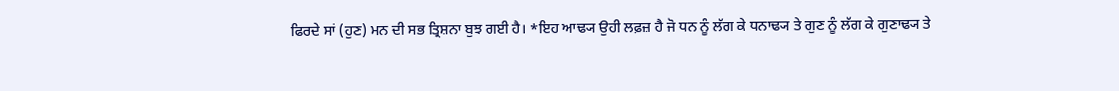ਫਿਰਦੇ ਸਾਂ (ਹੁਣ) ਮਨ ਦੀ ਸਭ ਤ੍ਰਿਸ਼ਨਾ ਬੁਝ ਗਈ ਹੈ। *ਇਹ ਆਢ੍ਯ ਉਹੀ ਲਫ਼ਜ਼ ਹੈ ਜੋ ਧਨ ਨੂੰ ਲੱਗ ਕੇ ਧਨਾਢ੍ਯ ਤੇ ਗੁਣ ਨੂੰ ਲੱਗ ਕੇ ਗੁਣਾਢ੍ਯ ਤੇ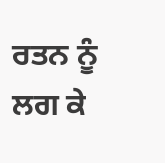ਰਤਨ ਨੂੰ ਲਗ ਕੇ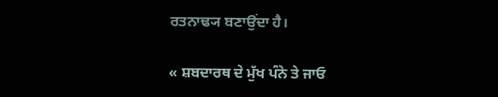ਰਤਨਾਢ੍ਯ ਬਣਾਉਂਦਾ ਹੈ।

« ਸ਼ਬਦਾਰਥ ਦੇ ਮੁੱਖ ਪੰਨੇ ਤੇ ਜਾਓ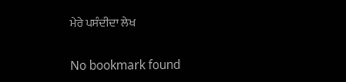ਮੇਰੇ ਪਸੰਦੀਦਾ ਲੇਖ

No bookmark found